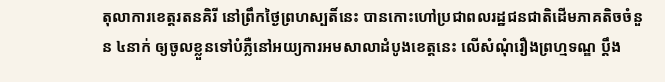តុលាការខេត្តរតនគិរី នៅព្រឹកថ្ងៃព្រហស្បតិ៍នេះ បានកោះហៅប្រជាពលរដ្ឋជនជាតិដើមភាគតិចចំនួន ៤នាក់ ឲ្យចូលខ្លួនទៅបំភ្លឺនៅអយ្យការអមសាលាដំបូងខេត្តនេះ លើសំណុំរឿងព្រហ្មទណ្ឌ ប្តឹង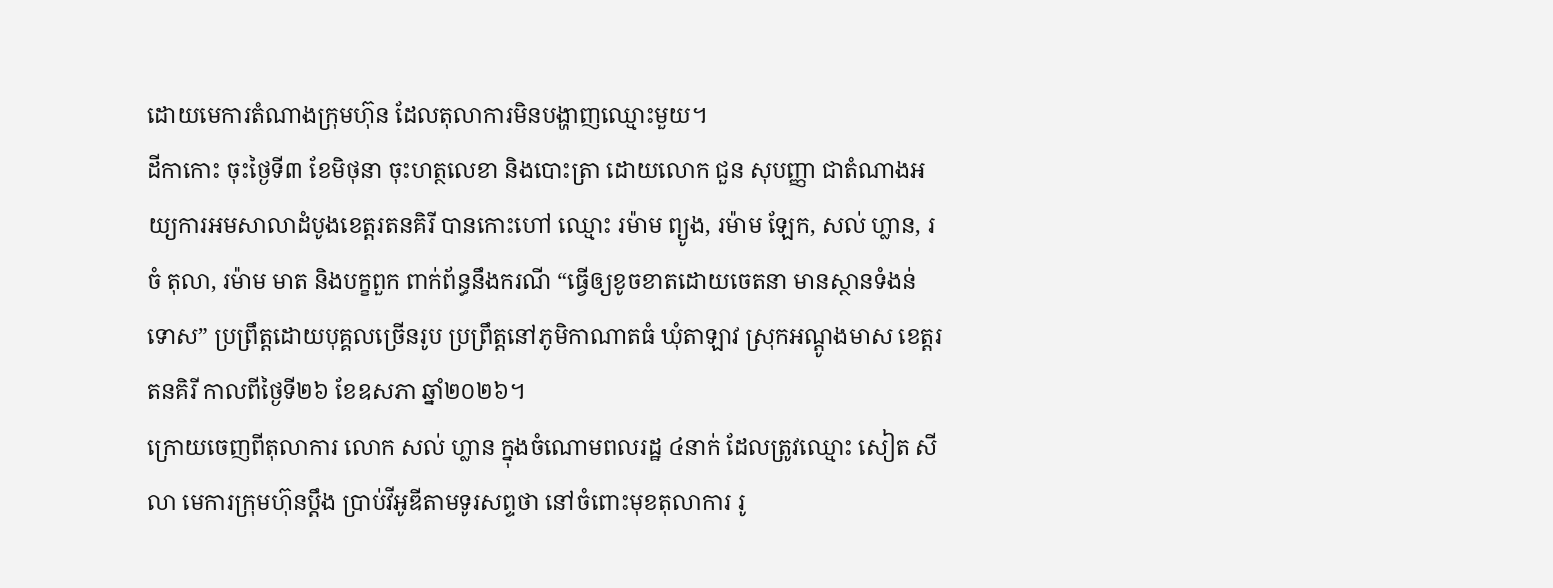ដោយមេការតំណាងក្រុមហ៊ុន ដែលតុលាការមិនបង្ហាញឈ្មោះមួយ។
ដីកាកោះ ចុះថ្ងៃទី៣ ខែមិថុនា ចុះហត្ថលេខា និងបោះត្រា ដោយលោក ជួន សុបញ្ញា ជាតំណាងអយ្យការអមសាលាដំបូងខេត្តរតនគិរី បានកោះហៅ ឈ្មោះ រម៉ាម ព្យូង, រម៉ាម ឡែក, សល់ ហ្លាន, រចំ តុលា, រម៉ាម មាត និងបក្ខពួក ពាក់ព័ន្ធនឹងករណី “ធ្វើឲ្យខូចខាតដោយចេតនា មានស្ថានទំងន់ទោស” ប្រព្រឹត្តដោយបុគ្គលច្រើនរូប ប្រព្រឹត្តនៅភូមិកាណាតធំ ឃុំតាឡាវ ស្រុកអណ្តូងមាស ខេត្តរតនគិរី កាលពីថ្ងៃទី២៦ ខែឧសភា ឆ្នាំ២០២៦។
ក្រោយចេញពីតុលាការ លោក សល់ ហ្លាន ក្នុងចំណោមពលរដ្ឋ ៤នាក់ ដែលត្រូវឈ្មោះ សៀត សីលា មេការក្រុមហ៊ុនប្តឹង ប្រាប់វីអូឌីតាមទូរសព្ទថា នៅចំពោះមុខតុលាការ រូ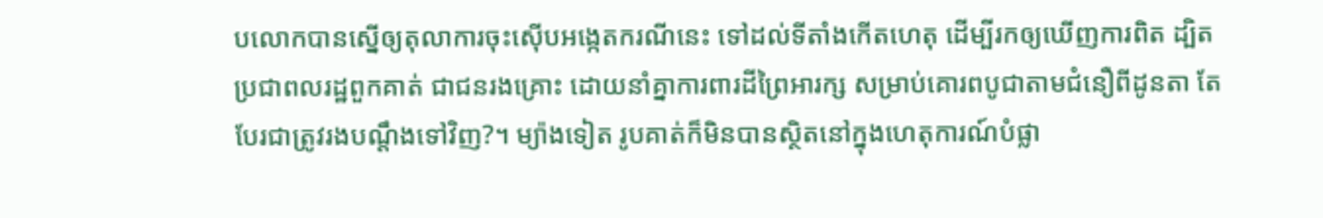បលោកបានស្នើឲ្យតុលាការចុះស៊ើបអង្កេតករណីនេះ ទៅដល់ទីតាំងកើតហេតុ ដើម្បីរកឲ្យឃើញការពិត ដ្បិតប្រជាពលរដ្ឋពួកគាត់ ជាជនរងគ្រោះ ដោយនាំគ្នាការពារដីព្រៃអារក្ស សម្រាប់គោរពបូជាតាមជំនឿពីដូនតា តែបែរជាត្រូវរងបណ្តឹងទៅវិញ?។ ម្យ៉ាងទៀត រូបគាត់ក៏មិនបានស្ថិតនៅក្នុងហេតុការណ៍បំផ្លា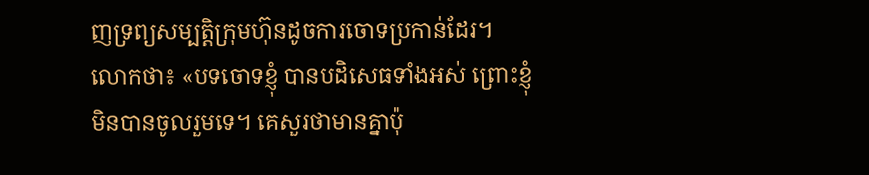ញទ្រព្យសម្បត្តិក្រុមហ៊ុនដូចការចោទប្រកាន់ដែរ។
លោកថា៖ «បទចោទខ្ញុំ បានបដិសេធទាំងអស់ ព្រោះខ្ញុំមិនបានចូលរួមទេ។ គេសួរថាមានគ្នាប៉ុ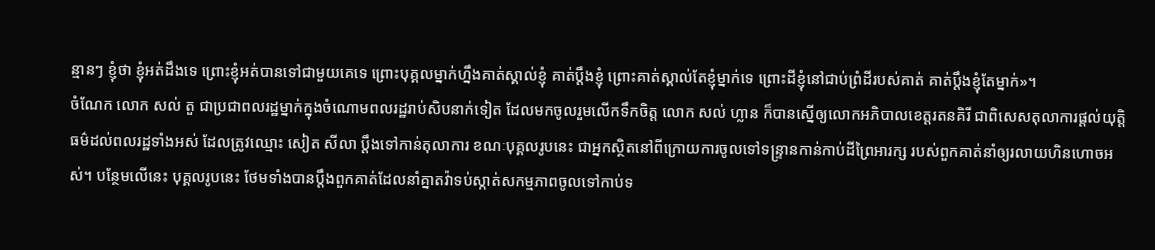ន្មានៗ ខ្ញុំថា ខ្ញុំអត់ដឹងទេ ព្រោះខ្ញុំអត់បានទៅជាមួយគេទេ ព្រោះបុគ្គលម្នាក់ហ្នឹងគាត់ស្គាល់ខ្ញុំ គាត់ប្តឹងខ្ញុំ ព្រោះគាត់ស្គាល់តែខ្ញុំម្នាក់ទេ ព្រោះដីខ្ញុំនៅជាប់ព្រំដីរបស់គាត់ គាត់ប្តឹងខ្ញុំតែម្នាក់»។
ចំណែក លោក សល់ តួ ជាប្រជាពលរដ្ឋម្នាក់ក្នុងចំណោមពលរដ្ឋរាប់សិបនាក់ទៀត ដែលមកចូលរួមលើកទឹកចិត្ត លោក សល់ ហ្លាន ក៏បានស្នើឲ្យលោកអភិបាលខេត្តរតនគិរី ជាពិសេសតុលាការផ្តល់យុត្តិធម៌ដល់ពលរដ្ឋទាំងអស់ ដែលត្រូវឈ្មោះ សៀត សីលា ប្តឹងទៅកាន់តុលាការ ខណៈបុគ្គលរូបនេះ ជាអ្នកស្ថិតនៅពីក្រោយការចូលទៅទន្ទ្រានកាន់កាប់ដីព្រៃអារក្ស របស់ពួកគាត់នាំឲ្យរលាយហិនហោចអស់។ បន្ថែមលើនេះ បុគ្គលរូបនេះ ថែមទាំងបានប្តឹងពួកគាត់ដែលនាំគ្នាតវ៉ាទប់ស្កាត់សកម្មភាពចូលទៅកាប់ទ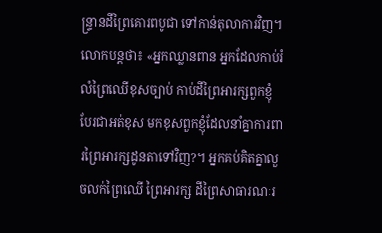ន្ទ្រានដីព្រៃគោរពបូជា ទៅកាន់តុលាការវិញ។
លោកបន្តថា៖ «អ្នកឈ្លានពាន អ្នកដែលកាប់រំលំព្រៃឈើខុសច្បាប់ កាប់ដីព្រៃអារក្សពួកខ្ញុំ បែរជាអត់ខុស មកខុសពួកខ្ញុំដែលនាំគ្នាការពារព្រៃអារក្សដូនតាទៅវិញ?។ អ្នកគប់គិតគ្នាលួចលក់ព្រៃឈើ ព្រៃអារក្ស ដីព្រៃសាធារណៈរ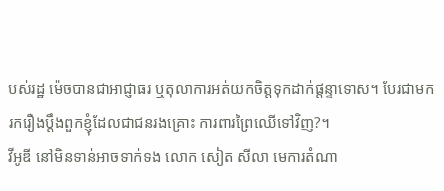បស់រដ្ឋ ម៉េចបានជាអាជ្ញាធរ ឬតុលាការអត់យកចិត្តទុកដាក់ផ្តន្ទាទោស។ បែរជាមករករឿងប្តឹងពួកខ្ញុំដែលជាជនរងគ្រោះ ការពារព្រៃឈើទៅវិញ?។
វីអូឌី នៅមិនទាន់អាចទាក់ទង លោក សៀត សីលា មេការតំណា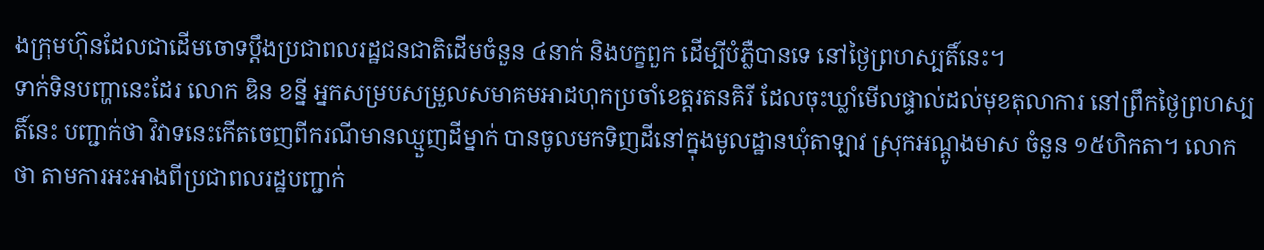ងក្រុមហ៊ុនដែលជាដើមចោទប្តឹងប្រជាពលរដ្ឋជនជាតិដើមចំនួន ៤នាក់ និងបក្ខពួក ដើម្បីបំភ្លឺបានទេ នៅថ្ងៃព្រហស្បតិ៍នេះ។
ទាក់ទិនបញ្ហានេះដែរ លោក ឌិន ខន្នី អ្នកសម្របសម្រួលសមាគមអាដហុកប្រចាំខេត្តរតនគិរី ដែលចុះឃ្លាំមើលផ្ទាល់ដល់មុខតុលាការ នៅព្រឹកថ្ងៃព្រហស្បតិ៍នេះ បញ្ជាក់ថា វិវាទនេះកើតចេញពីករណីមានឈ្មួញដីម្នាក់ បានចូលមកទិញដីនៅក្នុងមូលដ្ឋានឃុំតាឡាវ ស្រុកអណ្តូងមាស ចំនួន ១៥ហិកតា។ លោកថា តាមការអះអាងពីប្រជាពលរដ្ឋបញ្ជាក់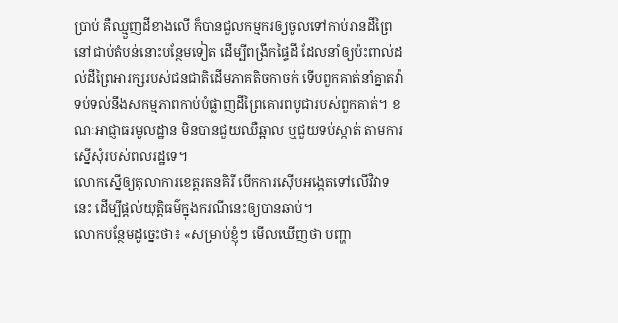ប្រាប់ គឺឈ្មួញដីខាងលើ ក៏បានជួលកម្មករឲ្យចូលទៅកាប់រានដីព្រៃ នៅជាប់តំបន់នោះបន្ថែមទៀត ដើម្បីពង្រីកផ្ទៃដី ដែលនាំឲ្យប៉ះពាល់ដល់ដីព្រៃអារក្សរបស់ជនជាតិដើមភាគតិចកាចក់ ទើបពួកគាត់នាំគ្នាតវ៉ាទប់ទល់នឹងសកម្មភាពកាប់បំផ្លាញដីព្រៃគោរពបូជារបស់ពួកគាត់។ ខណៈអាជ្ញាធរមូលដ្ឋាន មិនបានជួយឈឺឆ្អាល ឬជួយទប់ស្កាត់ តាមការស្នើសុំរបស់ពលរដ្ឋទេ។
លោកស្នើឲ្យតុលាការខេត្តរតនគិរី បើកការស៊ើបអង្កេតទៅលើវិវាទនេះ ដើម្បីផ្តល់យុត្តិធម៌ក្នុងករណីនេះឲ្យបានឆាប់។
លោកបន្ថែមដូច្នេះថា៖ «សម្រាប់ខ្ញុំៗ មើលឃើញថា បញ្ហា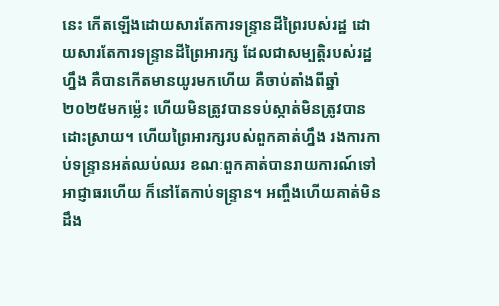នេះ កើតឡើងដោយសារតែការទន្ទ្រានដីព្រៃរបស់រដ្ឋ ដោយសារតែការទន្ទ្រានដីព្រៃអារក្ស ដែលជាសម្បត្តិរបស់រដ្ឋហ្នឹង គឺបានកើតមានយូរមកហើយ គឺចាប់តាំងពីឆ្នាំ២០២៥មកម៉្លេះ ហើយមិនត្រូវបានទប់ស្កាត់មិនត្រូវបានដោះស្រាយ។ ហើយព្រៃអារក្សរបស់ពួកគាត់ហ្នឹង រងការកាប់ទន្ទ្រានអត់ឈប់ឈរ ខណៈពួកគាត់បានរាយការណ៍ទៅអាជ្ញាធរហើយ ក៏នៅតែកាប់ទន្ទ្រាន។ អញ្ចឹងហើយគាត់មិនដឹង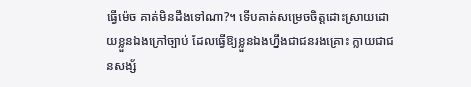ធ្វើម៉េច គាត់មិនដឹងទៅណា?។ ទើបគាត់សម្រេចចិត្តដោះស្រាយដោយខ្លួនឯងក្រៅច្បាប់ ដែលធ្វើឱ្យខ្លួនឯងហ្នឹងជាជនរងគ្រោះ ក្លាយជាជនសង្ស័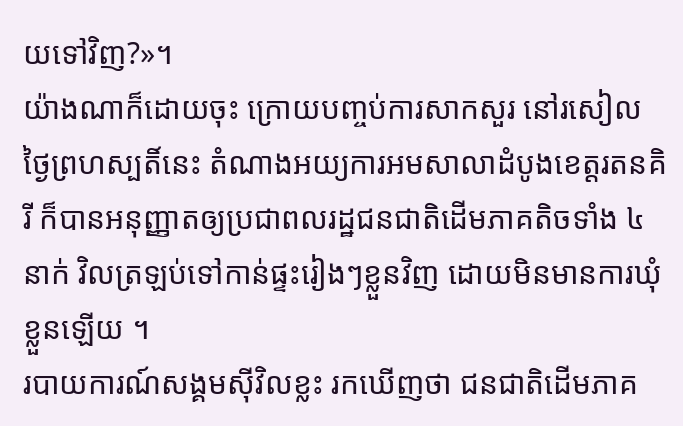យទៅវិញ?»។
យ៉ាងណាក៏ដោយចុះ ក្រោយបញ្ចប់ការសាកសួរ នៅរសៀលថ្ងៃព្រហស្បតិ៍នេះ តំណាងអយ្យការអមសាលាដំបូងខេត្តរតនគិរី ក៏បានអនុញ្ញាតឲ្យប្រជាពលរដ្ឋជនជាតិដើមភាគតិចទាំង ៤នាក់ វិលត្រឡប់ទៅកាន់ផ្ទះរៀងៗខ្លួនវិញ ដោយមិនមានការឃុំខ្លួនឡើយ ។
របាយការណ៍សង្គមស៊ីវិលខ្លះ រកឃើញថា ជនជាតិដើមភាគ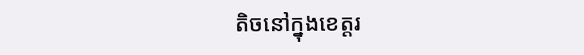តិចនៅក្នុងខេត្តរ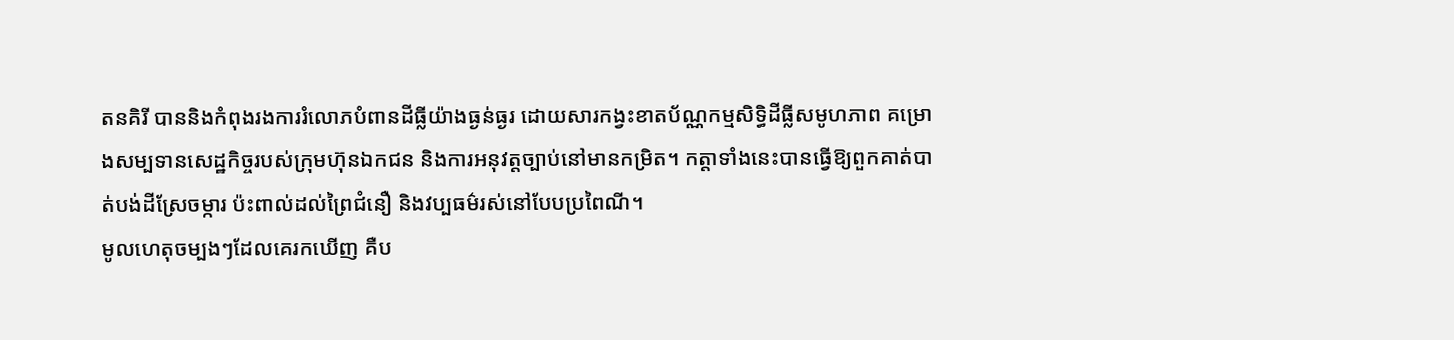តនគិរី បាននិងកំពុងរងការរំលោភបំពានដីធ្លីយ៉ាងធ្ងន់ធ្ងរ ដោយសារកង្វះខាតប័ណ្ណកម្មសិទ្ធិដីធ្លីសមូហភាព គម្រោងសម្បទានសេដ្ឋកិច្ចរបស់ក្រុមហ៊ុនឯកជន និងការអនុវត្តច្បាប់នៅមានកម្រិត។ កត្តាទាំងនេះបានធ្វើឱ្យពួកគាត់បាត់បង់ដីស្រែចម្ការ ប៉ះពាល់ដល់ព្រៃជំនឿ និងវប្បធម៌រស់នៅបែបប្រពៃណី។
មូលហេតុចម្បងៗដែលគេរកឃើញ គឺប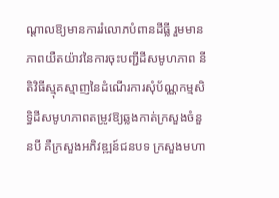ណ្ដាលឱ្យមានការរំលោភបំពានដីធ្លី រួមមានភាពយឺតយ៉ាវនៃការចុះបញ្ជីដីសមូហភាព នីតិវិធីស្មុគស្មាញនៃដំណើរការសុំប័ណ្ណកម្មសិទ្ធិដីសមូហភាពតម្រូវឱ្យឆ្លងកាត់ក្រសួងចំនួនបី គឺក្រសួងអភិវឌ្ឍន៍ជនបទ ក្រសួងមហា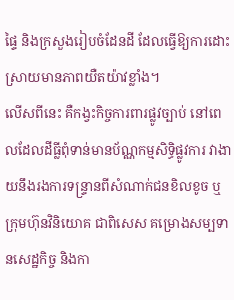ផ្ទៃ និងក្រសួងរៀបចំដែនដី ដែលធ្វើឱ្យការដោះស្រាយមានភាពយឺតយ៉ាវខ្លាំង។
លើសពីនេះ គឺកង្វះកិច្ចការពារផ្លូវច្បាប់ នៅពេលដែលដីធ្លីពុំទាន់មានប័ណ្ណកម្មសិទ្ធិផ្លូវការ វាងាយនឹងរងការទន្ទ្រានពីសំណាក់ជនខិលខូច ឬក្រុមហ៊ុនវិនិយោគ ជាពិសេស គម្រោងសម្បទានសេដ្ឋកិច្ច និងកា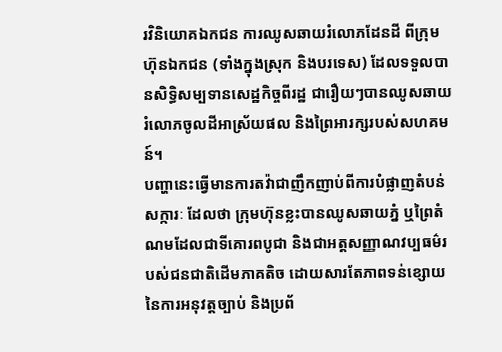រវិនិយោគឯកជន ការឈូសឆាយរំលោភដែនដី ពីក្រុមហ៊ុនឯកជន (ទាំងក្នុងស្រុក និងបរទេស) ដែលទទួលបានសិទ្ធិសម្បទានសេដ្ឋកិច្ចពីរដ្ឋ ជារឿយៗបានឈូសឆាយរំលោភចូលដីអាស្រ័យផល និងព្រៃអារក្សរបស់សហគមន៍។
បញ្ហានេះធ្វើមានការតវ៉ាជាញឹកញាប់ពីការបំផ្លាញតំបន់សក្ការៈ ដែលថា ក្រុមហ៊ុនខ្លះបានឈូសឆាយភ្នំ ឬព្រៃតំណមដែលជាទីគោរពបូជា និងជាអត្តសញ្ញាណវប្បធម៌របស់ជនជាតិដើមភាគតិច ដោយសារតែភាពទន់ខ្សោយនៃការអនុវត្តច្បាប់ និងប្រព័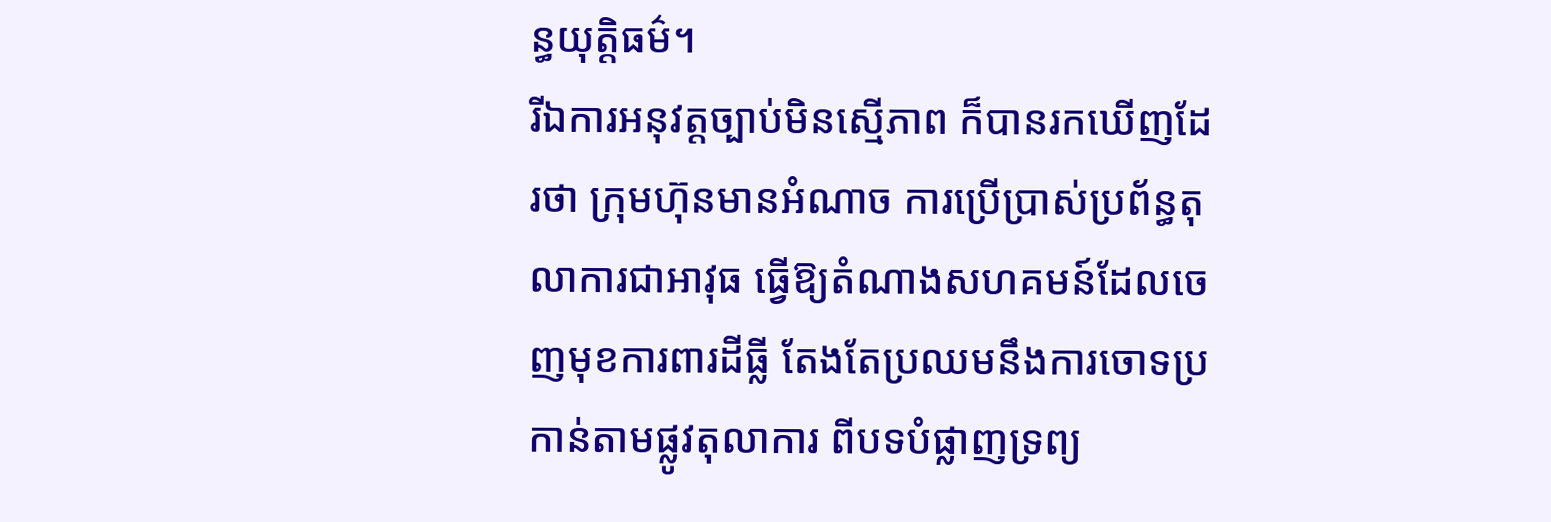ន្ធយុត្តិធម៌។
រីឯការអនុវត្តច្បាប់មិនស្មើភាព ក៏បានរកឃើញដែរថា ក្រុមហ៊ុនមានអំណាច ការប្រើប្រាស់ប្រព័ន្ធតុលាការជាអាវុធ ធ្វើឱ្យតំណាងសហគមន៍ដែលចេញមុខការពារដីធ្លី តែងតែប្រឈមនឹងការចោទប្រកាន់តាមផ្លូវតុលាការ ពីបទបំផ្លាញទ្រព្យ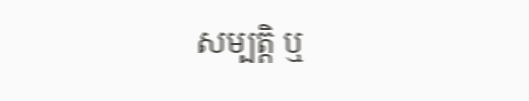សម្បត្តិ ឬ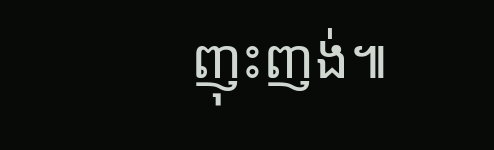ញុះញង់៕